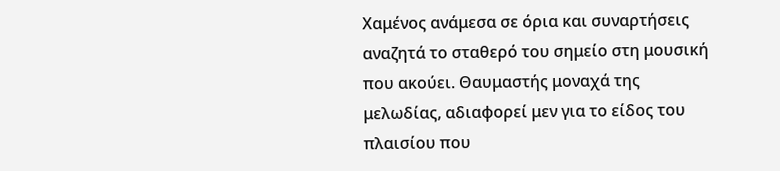Χαμένος ανάμεσα σε όρια και συναρτήσεις αναζητά το σταθερό του σημείο στη μουσική που ακούει. Θαυμαστής μοναχά της μελωδίας, αδιαφορεί μεν για το είδος του πλαισίου που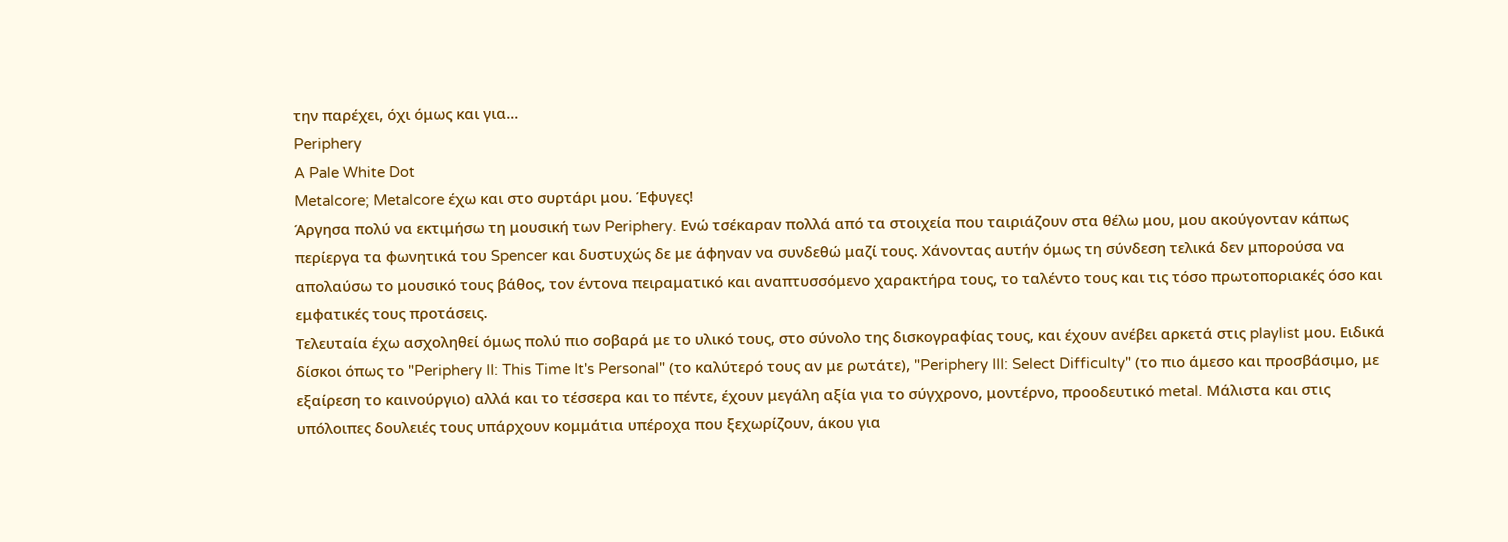την παρέχει, όχι όμως και για...
Periphery
A Pale White Dot
Metalcore; Metalcore έχω και στο συρτάρι μου. Έφυγες!
Άργησα πολύ να εκτιμήσω τη μουσική των Periphery. Ενώ τσέκαραν πολλά από τα στοιχεία που ταιριάζουν στα θέλω μου, μου ακούγονταν κάπως περίεργα τα φωνητικά του Spencer και δυστυχώς δε με άφηναν να συνδεθώ μαζί τους. Χάνοντας αυτήν όμως τη σύνδεση τελικά δεν μπορούσα να απολαύσω το μουσικό τους βάθος, τον έντονα πειραματικό και αναπτυσσόμενο χαρακτήρα τους, το ταλέντο τους και τις τόσο πρωτοποριακές όσο και εμφατικές τους προτάσεις.
Τελευταία έχω ασχοληθεί όμως πολύ πιο σοβαρά με το υλικό τους, στο σύνολο της δισκογραφίας τους, και έχουν ανέβει αρκετά στις playlist μου. Ειδικά δίσκοι όπως το "Periphery II: This Time It's Personal" (το καλύτερό τους αν με ρωτάτε), "Periphery III: Select Difficulty" (το πιο άμεσο και προσβάσιμο, με εξαίρεση το καινούργιο) αλλά και το τέσσερα και το πέντε, έχουν μεγάλη αξία για το σύγχρονο, μοντέρνο, προοδευτικό metal. Μάλιστα και στις υπόλοιπες δουλειές τους υπάρχουν κομμάτια υπέροχα που ξεχωρίζουν, άκου για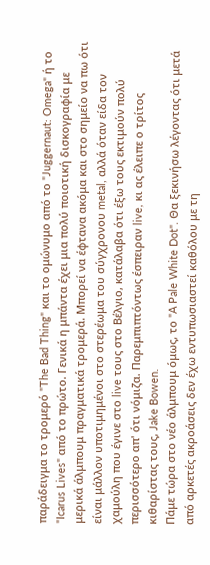παράδειγμα το τρομερό "The Bad Thing" και το ομώνυμο από το "Juggernaut: Omega" ή το "Icarus Lives" από το πρώτο. Γενικά η μπάντα έχει μια πολύ ποιοτική δισκογραφία με μερικά άλμπουμ πραγματικά τρομερά. Μπορεί να έφτανα ακόμα και στο σημείο να πω ότι είναι μάλλον υποτιμημένοι στο στερέωμα του σύγχρονου metal, αλλά όταν είδα τον χαμούλη που έγινε στο live τους στο Βέλγιο, κατάλαβα ότι έξω τους εκτιμούν πολύ περισσότερο απ' ότι νόμιζα. Παρεμπιπτόντως έσπειραν live, κι ας έλειπε ο τρίτος κιθαρίστας τους, Jake Bowen.
Πάμε τώρα στο νέο άλμπουμ όμως, το "A Pale White Dot". Θα ξεκινήσω λέγοντας ότι μετά από αρκετές ακροάσεις δεν έχω εντυπωσιαστεί καθόλου με τη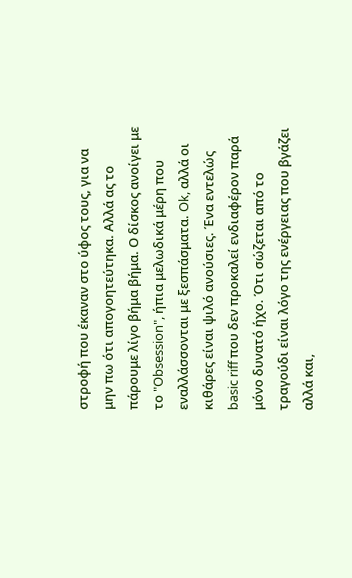στροφή που έκαναν στο ύφος τους, για να μην πω ότι απογοητεύτηκα. Αλλά ας το πάρουμε λίγο βήμα βήμα. Ο δίσκος ανοίγει με το "Obsession", ήπια μελωδικά μέρη που εναλλάσσονται με ξεσπάσματα. Ok, αλλά οι κιθάρες είναι ψιλό ανούσιες. Ένα εντελώς basic riff που δεν προκαλεί ενδιαφέρον παρά μόνο δυνατό ήχο. Ότι σώζεται από το τραγούδι είναι λόγο της ενέργειας που βγάζει αλλά και,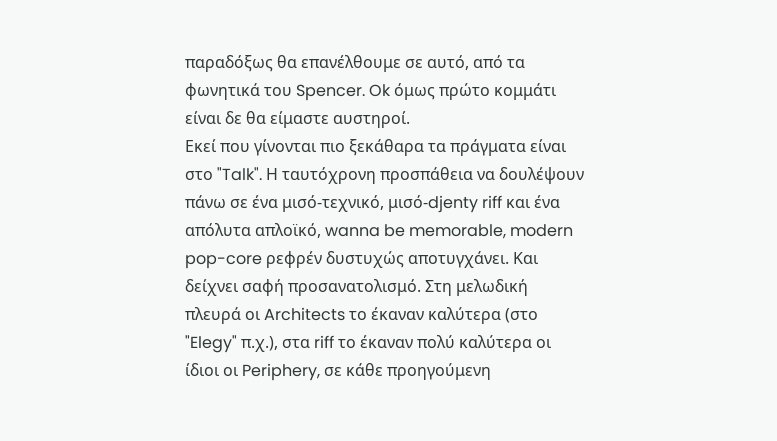παραδόξως θα επανέλθουμε σε αυτό, από τα φωνητικά του Spencer. Ok όμως πρώτο κομμάτι είναι δε θα είμαστε αυστηροί.
Εκεί που γίνονται πιο ξεκάθαρα τα πράγματα είναι στο "Talk". Η ταυτόχρονη προσπάθεια να δουλέψουν πάνω σε ένα μισό-τεχνικό, μισό-djenty riff και ένα απόλυτα απλοϊκό, wanna be memorable, modern pop-core ρεφρέν δυστυχώς αποτυγχάνει. Και δείχνει σαφή προσανατολισμό. Στη μελωδική πλευρά οι Architects το έκαναν καλύτερα (στο "Elegy" π.χ.), στα riff το έκαναν πολύ καλύτερα οι ίδιοι οι Periphery, σε κάθε προηγούμενη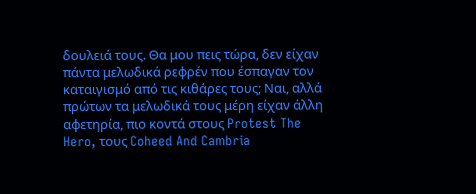δουλειά τους. Θα μου πεις τώρα, δεν είχαν πάντα μελωδικά ρεφρέν που έσπαγαν τον καταιγισμό από τις κιθάρες τους; Ναι, αλλά πρώτων τα μελωδικά τους μέρη είχαν άλλη αφετηρία, πιο κοντά στους Protest The Hero, τους Coheed And Cambria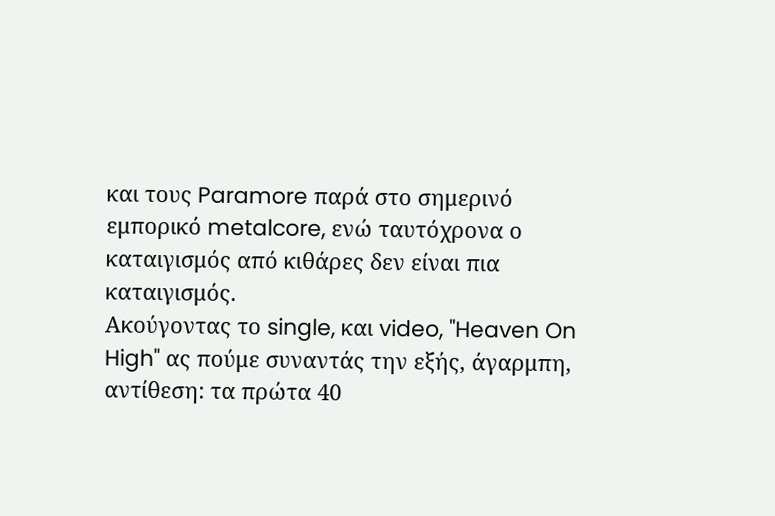και τους Paramore παρά στο σημερινό εμπορικό metalcore, ενώ ταυτόχρονα ο καταιγισμός από κιθάρες δεν είναι πια καταιγισμός.
Ακούγοντας το single, και video, "Heaven On High" ας πούμε συναντάς την εξής, άγαρμπη, αντίθεση: τα πρώτα 40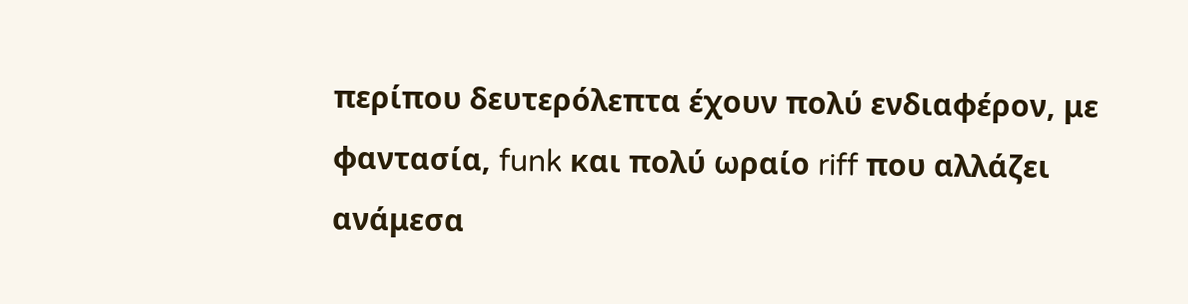περίπου δευτερόλεπτα έχουν πολύ ενδιαφέρον, με φαντασία, funk και πολύ ωραίο riff που αλλάζει ανάμεσα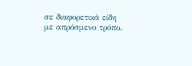σε διαφορετικά είδη με απρόσμενο τρόπο.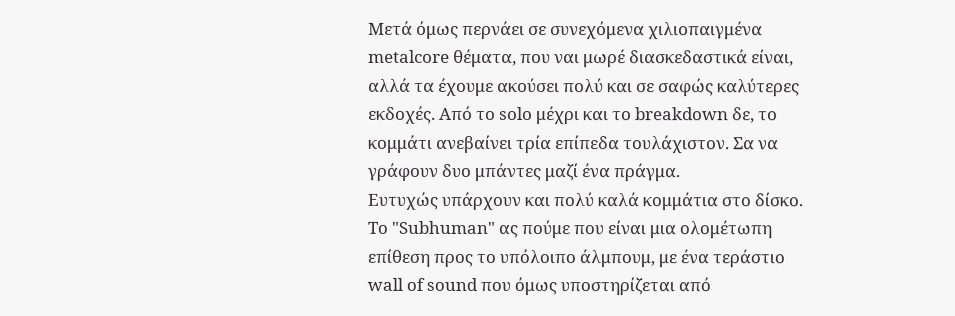Μετά όμως περνάει σε συνεχόμενα χιλιοπαιγμένα metalcore θέματα, που ναι μωρέ διασκεδαστικά είναι, αλλά τα έχουμε ακούσει πολύ και σε σαφώς καλύτερες εκδοχές. Από το solo μέχρι και το breakdown δε, το κομμάτι ανεβαίνει τρία επίπεδα τουλάχιστον. Σα να γράφουν δυο μπάντες μαζί ένα πράγμα.
Ευτυχώς υπάρχουν και πολύ καλά κομμάτια στο δίσκο. Το "Subhuman" ας πούμε που είναι μια ολομέτωπη επίθεση προς το υπόλοιπο άλμπουμ, με ένα τεράστιο wall of sound που όμως υποστηρίζεται από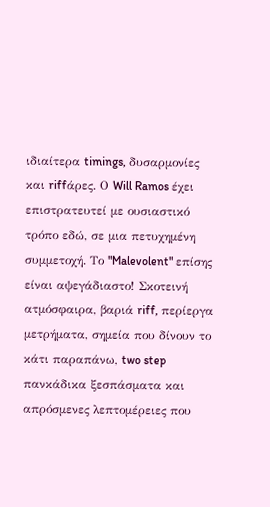ιδιαίτερα timings, δυσαρμονίες και riffάρες. Ο Will Ramos έχει επιστρατευτεί με ουσιαστικό τρόπο εδώ, σε μια πετυχημένη συμμετοχή. Το "Malevolent" επίσης είναι αψεγάδιαστο! Σκοτεινή ατμόσφαιρα, βαριά riff, περίεργα μετρήματα, σημεία που δίνουν το κάτι παραπάνω, two step πανκάδικα ξεσπάσματα και απρόσμενες λεπτομέρειες που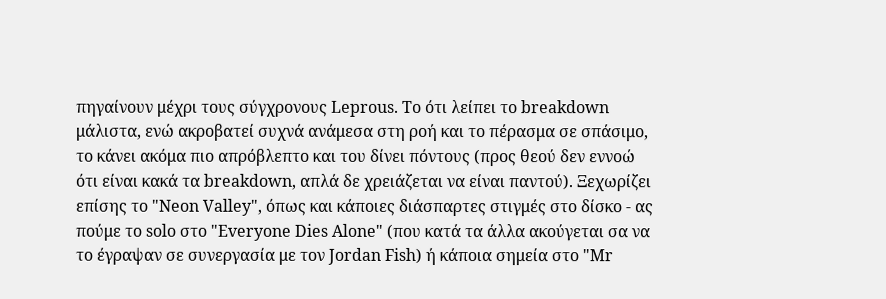πηγαίνουν μέχρι τους σύγχρονους Leprous. Το ότι λείπει το breakdown μάλιστα, ενώ ακροβατεί συχνά ανάμεσα στη ροή και το πέρασμα σε σπάσιμο, το κάνει ακόμα πιο απρόβλεπτο και του δίνει πόντους (προς θεού δεν εννοώ ότι είναι κακά τα breakdown, απλά δε χρειάζεται να είναι παντού). Ξεχωρίζει επίσης το "Neon Valley", όπως και κάποιες διάσπαρτες στιγμές στο δίσκο - ας πούμε το solo στο "Everyone Dies Alone" (που κατά τα άλλα ακούγεται σα να το έγραψαν σε συνεργασία με τον Jordan Fish) ή κάποια σημεία στο "Mr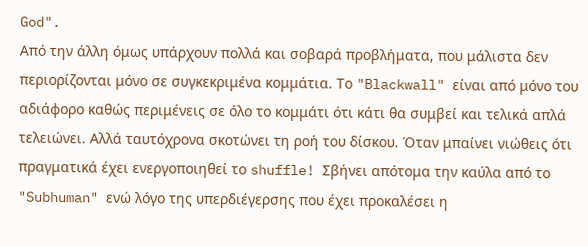God".
Από την άλλη όμως υπάρχουν πολλά και σοβαρά προβλήματα, που μάλιστα δεν περιορίζονται μόνο σε συγκεκριμένα κομμάτια. Το "Blackwall" είναι από μόνο του αδιάφορο καθώς περιμένεις σε όλο το κομμάτι ότι κάτι θα συμβεί και τελικά απλά τελειώνει. Αλλά ταυτόχρονα σκοτώνει τη ροή του δίσκου. Όταν μπαίνει νιώθεις ότι πραγματικά έχει ενεργοποιηθεί το shuffle! Σβήνει απότομα την καύλα από το "Subhuman" ενώ λόγο της υπερδιέγερσης που έχει προκαλέσει η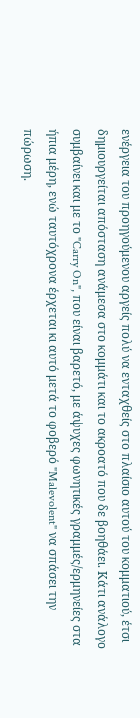ενέργεια του προηγούμενου αργείς πολύ να ενταχθείς στο πλαίσιο αυτού του κομματιού, έτσι δημιουργείται απόσταση ανάμεσα στο κομμάτι και το ακροατό που δε βοηθάει. Κάτι ανάλογο συμβαίνει και με το "Carry On", που είναι βαρετό, με άψυχες φωνητικές γραμμές/ερμηνείες στα ήπια μέρη, ενώ ταυτόχρονα έρχεται κι αυτό μετά το φοβερό "Malevolent" να σπάσει την πώρωση.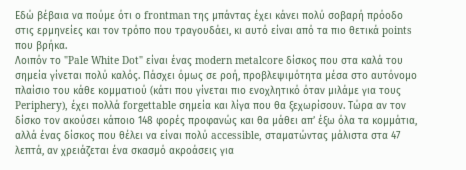Εδώ βέβαια να πούμε ότι ο frontman της μπάντας έχει κάνει πολύ σοβαρή πρόοδο στις ερμηνείες και τον τρόπο που τραγουδάει, κι αυτό είναι από τα πιο θετικά points που βρήκα.
Λοιπόν το "Pale White Dot" είναι ένας modern metalcore δίσκος που στα καλά του σημεία γίνεται πολύ καλός. Πάσχει όμως σε ροή, προβλεψιμότητα μέσα στο αυτόνομο πλαίσιο του κάθε κομματιού (κάτι που γίνεται πιο ενοχλητικό όταν μιλάμε για τους Periphery), έχει πολλά forgettable σημεία και λίγα που θα ξεχωρίσουν. Τώρα αν τον δίσκο τον ακούσει κάποιο 148 φορές προφανώς και θα μάθει απ’ έξω όλα τα κομμάτια, αλλά ένας δίσκος που θέλει να είναι πολύ accessible, σταματώντας μάλιστα στα 47 λεπτά, αν χρειάζεται ένα σκασμό ακροάσεις για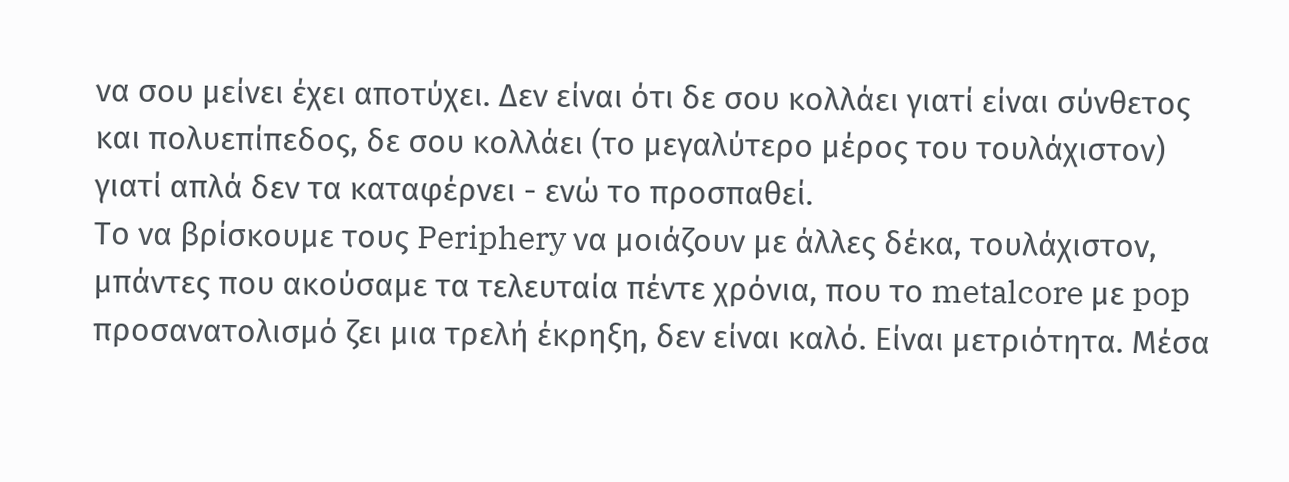να σου μείνει έχει αποτύχει. Δεν είναι ότι δε σου κολλάει γιατί είναι σύνθετος και πολυεπίπεδος, δε σου κολλάει (το μεγαλύτερο μέρος του τουλάχιστον) γιατί απλά δεν τα καταφέρνει - ενώ το προσπαθεί.
Το να βρίσκουμε τους Periphery να μοιάζουν με άλλες δέκα, τουλάχιστον, μπάντες που ακούσαμε τα τελευταία πέντε χρόνια, που το metalcore με pop προσανατολισμό ζει μια τρελή έκρηξη, δεν είναι καλό. Είναι μετριότητα. Μέσα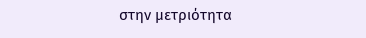στην μετριότητα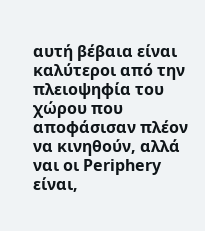αυτή βέβαια είναι καλύτεροι από την πλειοψηφία του χώρου που αποφάσισαν πλέον να κινηθούν, αλλά ναι οι Periphery είναι,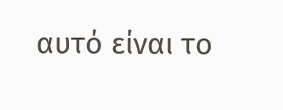αυτό είναι το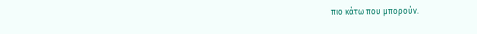πιο κάτω που μπορούν.